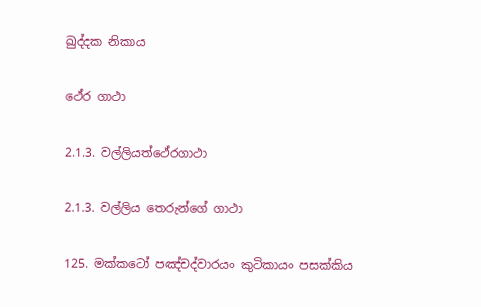ඛුද්දක නිකාය

ථේර ගාථා

2.1.3. වල්ලියත්ථේරගාථා

2.1.3. වල්ලිය තෙරුන්ගේ ගාථා

125. මක්කටෝ පඤ්චද්වාරයං කුටිකායං පසක්කිය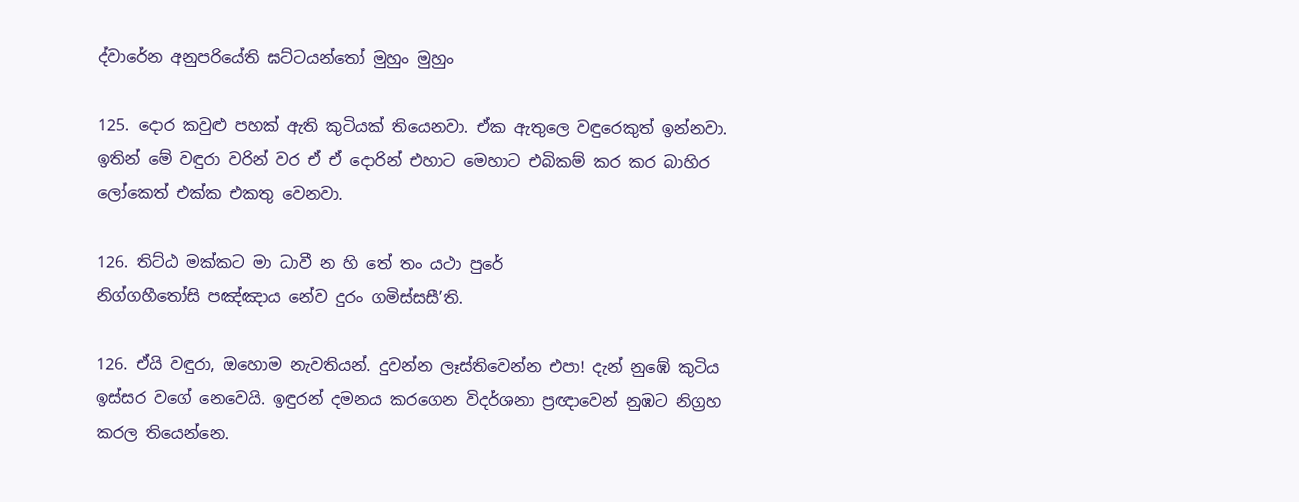ද්වාරේන අනුපරියේති ඝට්ටයන්තෝ මුහුං මුහුං

125. දොර කවුළු පහක් ඇති කුටියක් තියෙනවා. ඒක ඇතුලෙ වඳුරෙකුත් ඉන්නවා. ඉතින් මේ වඳුරා වරින් වර ඒ ඒ දොරින් එහාට මෙහාට එබිකම් කර කර බාහිර ලෝකෙත් එක්ක එකතු වෙනවා.

126. තිට්ඨ මක්කට මා ධාවී න හි තේ තං යථා පුරේ
නිග්ගහීතෝසි පඤ්ඤාය නේව දුරං ගමිස්සසී’ති.

126. ඒයි වඳුරා, ඔහොම නැවතියන්. දුවන්න ලෑස්තිවෙන්න එපා! දැන් නුඹේ කුටිය ඉස්සර වගේ නෙවෙයි. ඉඳුරන් දමනය කරගෙන විදර්ශනා ප්‍රඥාවෙන් නුඹට නිග්‍රහ කරල තියෙන්නෙ.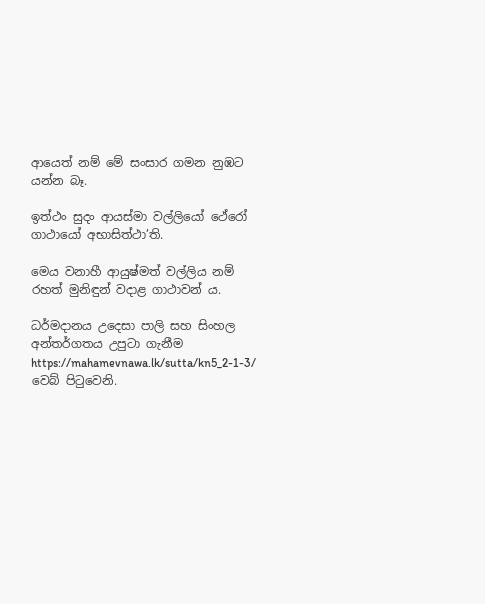ආයෙත් නම් මේ සංසාර ගමන නුඹට යන්න බෑ.

ඉත්ථං සුදං ආයස්මා වල්ලියෝ ථේරෝ ගාථායෝ අභාසිත්ථා’ති.

මෙය වනාහී ආයුෂ්මත් වල්ලිය නම් රහත් මුනිඳුන් වදාළ ගාථාවන් ය.

ධර්මදානය උදෙසා පාලි සහ සිංහල අන්තර්ගතය උපුටා ගැනීම https://mahamevnawa.lk/sutta/kn5_2-1-3/ වෙබ් පිටුවෙනි.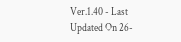Ver.1.40 - Last Updated On 26-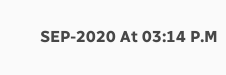SEP-2020 At 03:14 P.M